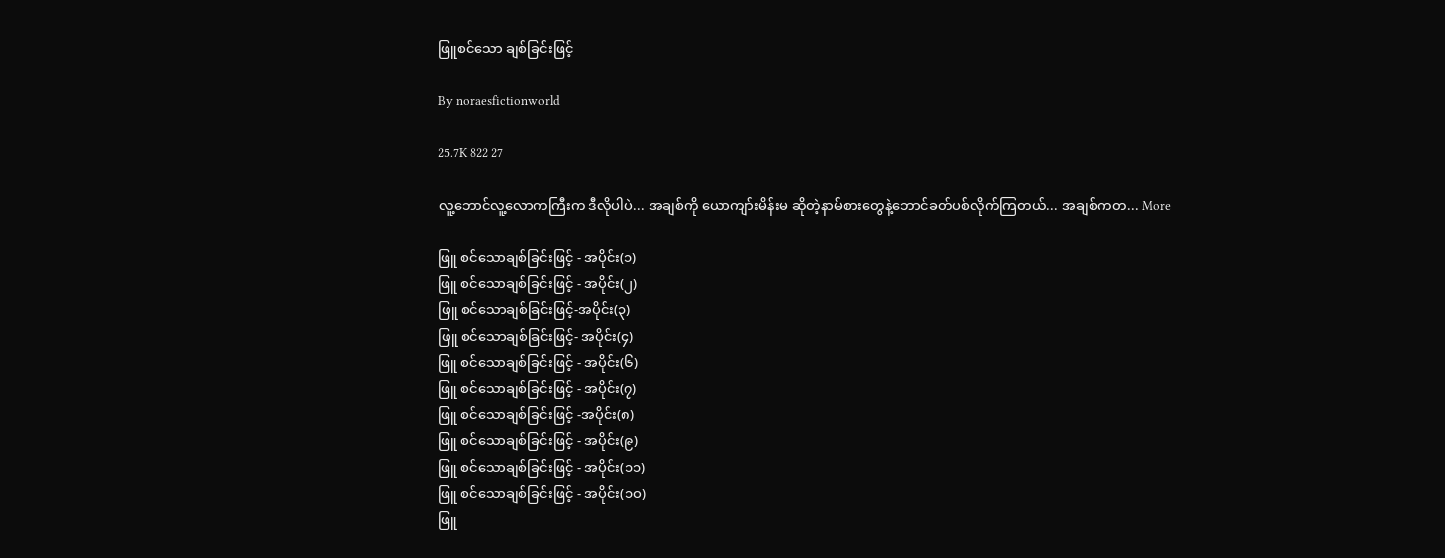ဖြူစင်သော ချစ်ခြင်းဖြင့်

By noraesfictionworld

25.7K 822 27

လူ့ဘောင်လူ့လောကကြီးက ဒီလိုပါပဲ... အချစ်ကို ယောကျာ်းမိန်းမ ဆိုတဲ့နာမ်စားတွေနဲ့ဘောင်ခတ်ပစ်လိုက်ကြတယ်... အချစ်ကတ... More

ဖြူ စင်သောချစ်ခြင်းဖြင့် - အပိုင်း(၁)
ဖြူ စင်သောချစ်ခြင်းဖြင့် - အပိုင်း(၂)
ဖြူ စင်သောချစ်ခြင်းဖြင့်-အပိုင်း(၃)
ဖြူ စင်သောချစ်ခြင်းဖြင့်- အပိုင်း(၄)
ဖြူ စင်သောချစ်ခြင်းဖြင့် - အပိုင်း(၆)
ဖြူ စင်သောချစ်ခြင်းဖြင့် - အပိုင်း(၇)
ဖြူ စင်သောချစ်ခြင်းဖြင့် -အပိုင်း(၈)
ဖြူ စင်သောချစ်ခြင်းဖြင့် - အပိုင်း(၉)
ဖြူ စင်သောချစ်ခြင်းဖြင့် - အပိုင်း(၁၁)
ဖြူ စင်သောချစ်ခြင်းဖြင့် - အပိုင်း(၁ဝ)
ဖြူ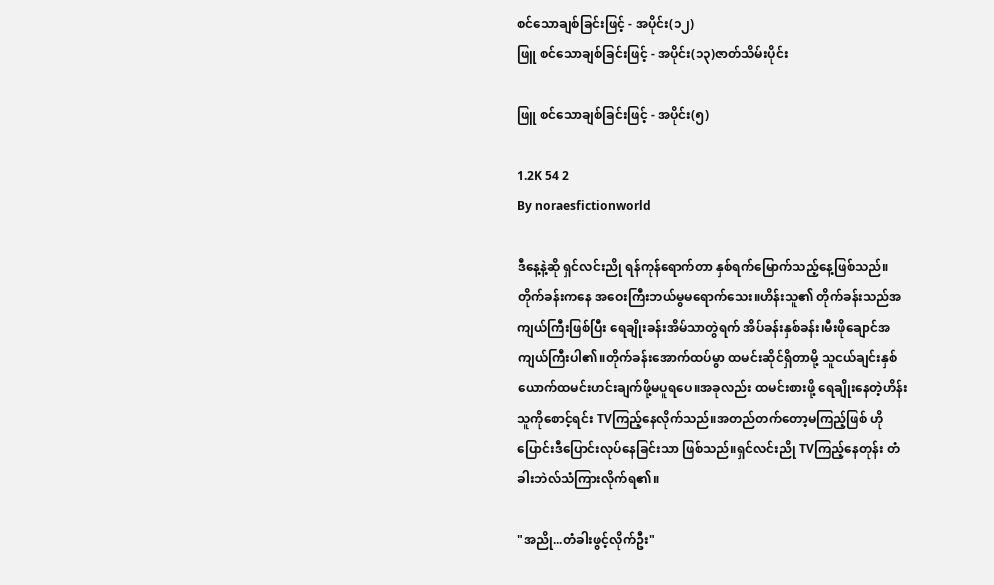စင်သောချစ်ခြင်းဖြင့် - အပိုင်း(၁၂)
ဖြူ စင်သောချစ်ခြင်းဖြင့် - အပိုင်း(၁၃)ဇာတ်သိမ်းပိုင်း

ဖြူ စင်သောချစ်ခြင်းဖြင့် - အပိုင်း(၅)

1.2K 54 2
By noraesfictionworld

ဒီနေ့နဲ့ဆို ရှင်လင်းညို ရန်ကုန်ရောက်တာ နှစ်ရက်မြောက်သည့်နေ့ဖြစ်သည်။တိုက်ခန်းကနေ အဝေးကြီးဘယ်မွမရောက်သေး။ဟိန်းသူ၏ တိုက်ခန်းသည်အကျယ်ကြီးဖြစ်ပြီး ရေချိုးခန်းအိမ်သာတွဲရက် အိပ်ခန်းနှစ်ခန်း၊မီးဖိုချောင်အကျယ်ကြီးပါ၏။တိုက်ခန်းအောက်ထပ်မွာ ထမင်းဆိုင်ရှိတာမို့ သူငယ်ချင်းနှစ်ယောက်ထမင်းဟင်းချက်ဖို့မပူရပေ။အခုလည်း ထမင်းစားဖို့ ရေချိုးနေတဲ့ဟိန်းသူကိုစောင့်ရင်း TVကြည့်နေလိုက်သည်။အတည်တက်တော့မကြည့်ဖြစ် ဟိုပြောင်းဒီပြောင်းလုပ်နေခြင်းသာ ဖြစ်သည်။ရှင်လင်းညို TVကြည့်နေတုန်း တံခါးဘဲလ်သံကြားလိုက်ရ၏။

"အညို...တံခါးဖွင့်လိုက်ဦး"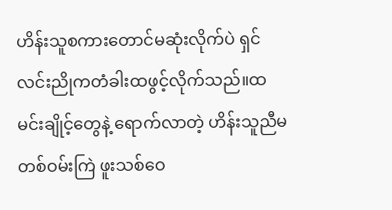ဟိန်းသူစကားတောင်မဆုံးလိုက်ပဲ ရှင်လင်းညိုကတံခါးထဖွင့်လိုက်သည်။ထမင်းချိုင့်တွေနဲ့ ရောက်လာတဲ့ ဟိန်းသူညီမတစ်ဝမ်းကြဲ ဖူးသစ်ဝေ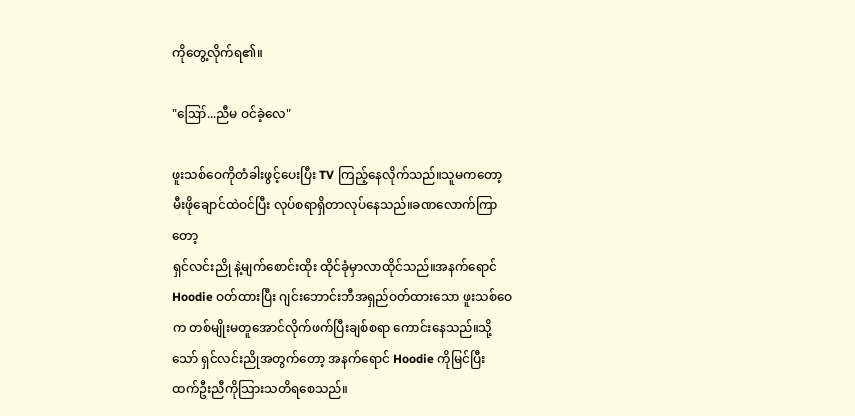ကိုတွေ့လိုက်ရ၏။

"ဪ...ညီမ ဝင်ခဲ့လေ"

ဖူးသစ်ဝေကိုတံခါးဖွင့်ပေးပြီး TV ကြည့်နေလိုက်သည်။သူမကတော့ မီးဖိုချောင်ထဲဝင်ပြီး လုပ်စရာရှိတာလုပ်နေသည်။ခဏလောက်ကြာတော့
ရှင်လင်းညို နဲ့မျက်စောင်းထိုး ထိုင်ခုံမှာလာထိုင်သည်။အနက်ရောင် Hoodie ဝတ်ထားပြီး ဂျင်းဘောင်းဘီအရှည်ဝတ်ထားသော ဖူးသစ်ဝေက တစ်မျိုးမတူအောင်လိုက်ဖက်ပြီးချစ်စရာ ကောင်းနေသည်။သို့သော် ရှင်လင်းညိုအတွက်တော့ အနက်ရောင် Hoodie ကိုမြင်ပြီး ထက်ဦးညီကိုသြားသတိရစေသည်။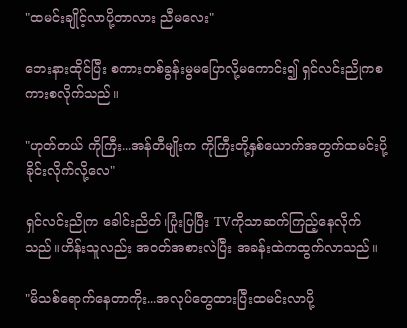"ထမင်းချိုင့်လာပို့တာလား ညီမလေး"

ဘေးနားထိုင်ပြီး စကားတစ်ခွန်းမွမပြောလို့မကောင်း၍ ရှင်လင်းညိုကစကားစလိုက်သည်။

"ဟုတ်တယ် ကိုကြီး...အန်တီမျိုးက ကိုကြီးတို့နှစ်ယောက်အတွက်ထမင်းပို့ခိုင်းလိုက်လို့လေ"

ရှင်လင်းညိုက ခေါင်းညိတ်၊ပြုံးပြပြီး TVကိုသာဆက်ကြည့်နေလိုက်သည်။ဟိန်းသူလည်း အဝတ်အစားလဲပြီး အခန်းထဲကထွက်လာသည်။

"မိသစ်ရောက်နေတာကိုး...အလုပ်တွေထားပြီးထမင်းလာပို့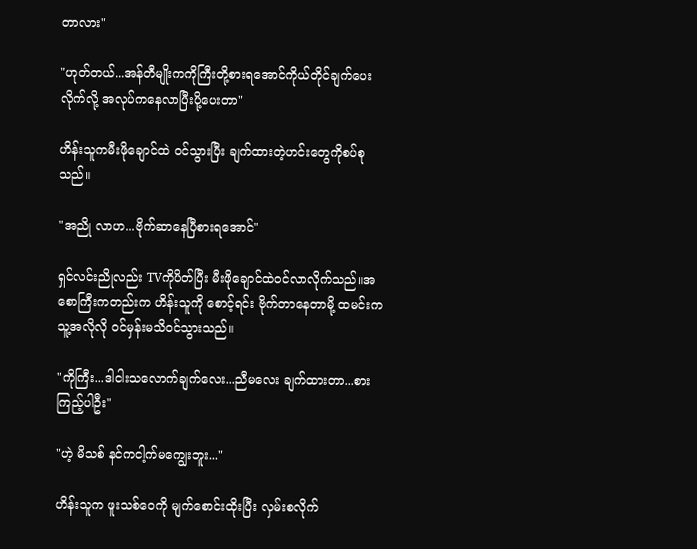တာလား"

"ဟုတ်တယ်...အန်တီမျိုးကကိုကြီးတို့စားရအောင်ကိုယ်တိုင်ချက်ပေးလိုက်လို့ အလုပ်ကနေလာပြီးပို့ပေးတာ"

ဟိန်းသူကမီးဖိုချောင်ထဲ ဝင်သွားပြီး ချက်ထားတဲ့ဟင်းတွေကိုစပ်စုသည်။

"အညို လာဟ...ဗိုက်ဆာနေပြီစားရအောင်"

ရှင်လင်းညိုလည်း TVကိုပိတ်ပြီး မီးဖိုချောင်ထဲဝင်လာလိုက်သည်။အစောကြီးကတည်းက ဟိန်းသူကို စောင့်ရင်း ဗိုက်တာနေတာမို့ ထမင်းကသူ့အလိုလို ဝင်မှန်းမသိဝင်သွားသည်။

"ကိုကြီး...ဒါငါးသလောက်ချက်လေး...ညီမလေး ချက်ထားတာ...စားကြည့်ပါဦး"

"ဟဲ့ မိသစ် နင်ကငါ့က်မကျွေးဘူး..."

ဟိန်းသူက ဖူးသစ်ဝေကို မျက်စောင်းထိုးပြီး လှမ်းစလိုက်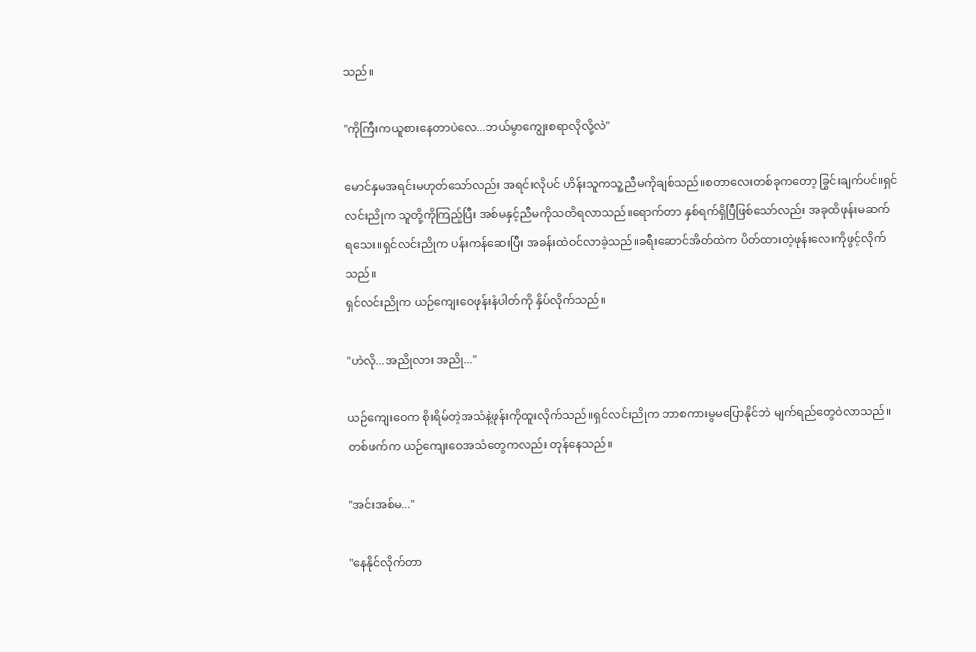သည်။

"ကိုကြီးကယူစားနေတာပဲလေ...ဘယ်မွာကျွေးစရာလိုလို့လဲ"

မောင်နှမအရင်းမဟုတ်သော်လည်း အရင်းလိုပင် ဟိန်းသူကသူ့ညီမကိုချစ်သည်။စတာလေးတစ်ခုကတော့ ခြွင်းချက်ပင်။ရှင်လင်းညိုက သူတို့ကိုကြည့်ပြီး အစ်မနှင့်ညီမကိုသတိရလာသည်။ရောက်တာ နှစ်ရက်ရှိပြီဖြစ်သော်လည်း အခုထိဖုန်းမဆက်
ရသေး။ရှင်လင်းညိုက ပန်းကန်ဆေးပြီး အခန်းထဲဝင်လာခဲ့သည်။ခရီးဆောင်အိတ်ထဲက ပိတ်ထားတဲ့ဖုန်းလေးကိုဖွင့်လိုက်သည်။
ရှင်လင်းညိုက ယဉ်ကျေးဝေဖုန်းနံပါတ်ကို နှိပ်လိုက်သည်။

"ဟဲလို...အညိုလား အညို..."

ယဉ်ကျေးဝေက စိုးရိမ်တဲ့အသံနဲ့ဖုန်းကိုထူးလိုက်သည်။ရှင်လင်းညိုက ဘာစကားမွမပြောနိုင်ဘဲ မျက်ရည်တွေဝဲလာသည်။တစ်ဖက်က ယဉ်ကျေးဝေအသံတွေကလည်း တုန်နေသည်။

"အင်းအစ်မ..."

"နေနိုင်လိုက်တာ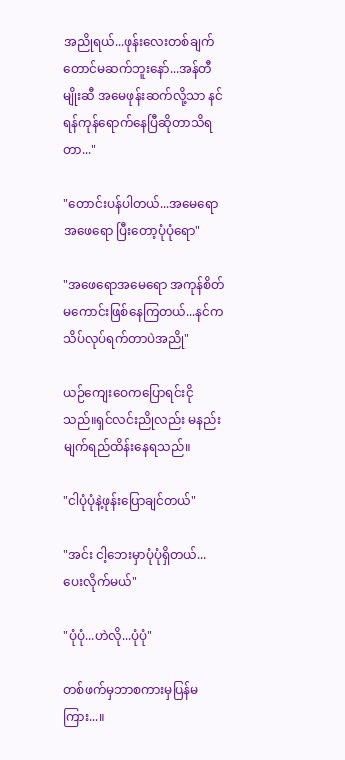အညိုရယ်...ဖုန်းလေးတစ်ချက်တောင်မဆက်ဘူးနော်...အန်တီမျိုးဆီ အမေဖုန်းဆက်လို့သာ နင်ရန်ကုန်ရောက်နေပြီဆိုတာသိရတာ..."

"တောင်းပန်ပါတယ်...အမေရောအဖေရော ပြီးတော့ပုံပုံရော"

"အဖေရောအမေရော အကုန်စိတ်မကောင်းဖြစ်နေကြတယ်...နင်ကသိပ်လုပ်ရက်တာပဲအညို"

ယဉ်ကျေးဝေကပြောရင်းငိုသည်။ရှင်လင်းညိုလည်း မနည်းမျက်ရည်ထိန်းနေရသည်။

"ငါပုံပုံနဲ့ဖုန်းပြောချင်တယ်"

"အင်း ငါ့ဘေးမှာပုံပုံရှိတယ်...ပေးလိုက်မယ်"

"ပုံပုံ...ဟဲလို...ပုံပုံ"

တစ်ဖက်မှဘာစကားမှပြန်မကြား...။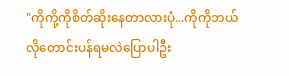"ကိုကို့ကိုစိတ်ဆိုးနေတာလားပုံ...ကိုကိုဘယ်လိုတောင်းပန်ရမလဲပြောပါဦး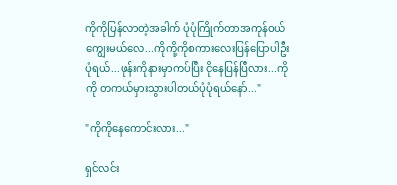ကိုကိုပြန်လာတဲ့အခါက် ပုံပုံကြိုက်တာအကုန်ဝယ်ကျွေးမယ်လေ...ကိုကို့ကိုစကားလေးပြန်ပြောပါဦးပုံရယ်...ဖုန်းကိုနားမှာကပ်ပြီး ငိုနေပြန်ပြီလား...ကိုကို တကယ်မှားသွားပါတယ်ပုံပုံရယ်နော်..."

"ကိုကိုနေကောင်းလား..."

ရှင်လင်း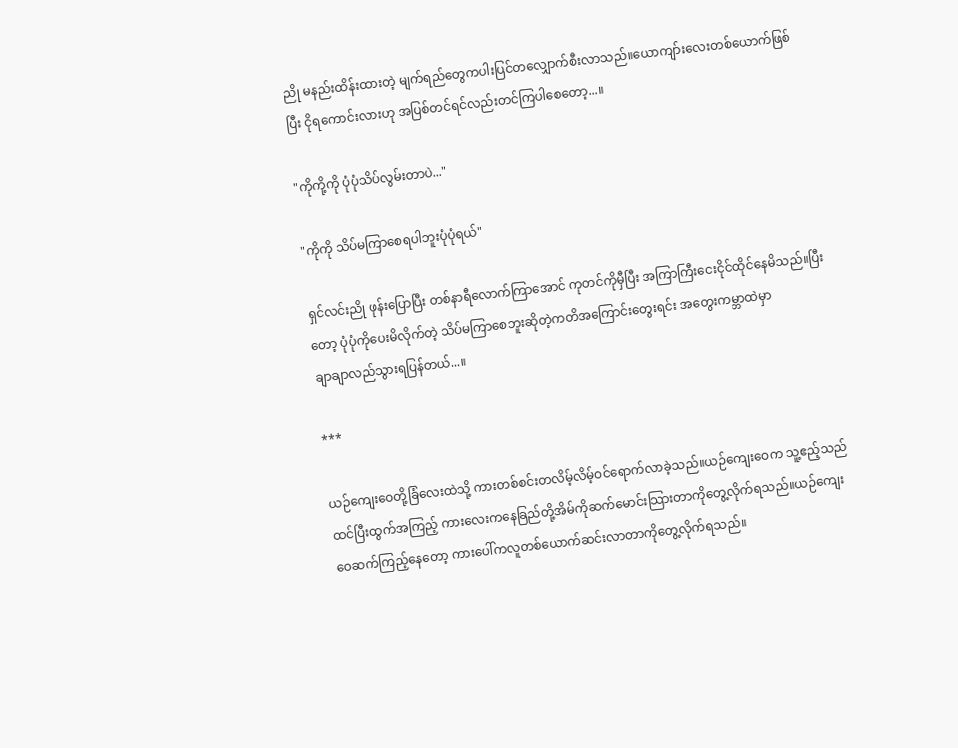ညို မနည်းထိန်းထားတဲ့ မျက်ရည်တွေကပါးပြင်တလျှောက်စီးလာသည်။ယောကျာ်းလေးတစ်ယောက်ဖြစ်ပြီး ငိုရကောင်းလားဟု အပြစ်တင်ရင်လည်းတင်ကြပါစေတော့...။

"ကိုကို့ကို ပုံပုံသိပ်လွမ်းတာပဲ..."

"ကိုကို သိပ်မကြာစေရပါဘူးပုံပုံရယ်"

ရှင်လင်းညို ဖုန်းပြောပြီး တစ်နာရီလောက်ကြာအောင် ကုတင်ကိုမှီပြီး အကြာကြီးငေးငိုင်ထိုင်နေမိသည်။ပြီးတော့ ပုံပုံကိုပေးမိလိုက်တဲ့ သိပ်မကြာစေဘူးဆိုတဲ့ကတိအကြောင်းတွေးရင်း အတွေးကမ္ဘာထဲမှာ
ချာချာလည်သွားရပြန်တယ်...။

***

ယဉ်ကျေးဝေတို့ခြံလေးထဲသို့ ကားတစ်စင်းတလိမ့်လိမ့်ဝင်ရောက်လာခဲ့သည်။ယဉ်ကျေးဝေက သူ့ဧည့်သည်ထင်ပြီးထွက်အကြည့် ကားလေးကနေခြည်တို့အိမ်ကိုဆက်မောင်းသြားတာကိုတွေ့လိုက်ရသည်။ယဉ်ကျေးဝေဆက်ကြည့်နေတော့ ကားပေါ်ကလူတစ်ယောက်ဆင်းလာတာကိုတွေ့လိုက်ရသည်။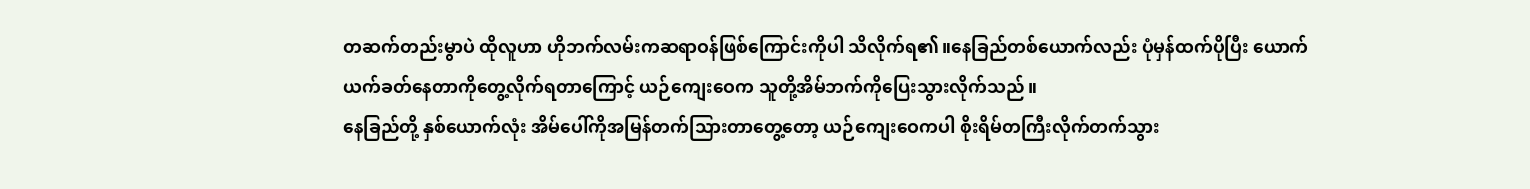တဆက်တည်းမွာပဲ ထိုလူဟာ ဟိုဘက်လမ်းကဆရာဝန်ဖြစ်ကြောင်းကိုပါ သိလိုက်ရ၏။နေခြည်တစ်ယောက်လည်း ပုံမှန်ထက်ပိုပြီး ယောက်ယက်ခတ်နေတာကိုတွေ့လိုက်ရတာကြောင့် ယဉ်ကျေးဝေက သူတို့အိမ်ဘက်ကိုပြေးသွားလိုက်သည်။
နေခြည်တို့ နှစ်ယောက်လုံး အိမ်ပေါ်ကိုအမြန်တက်သြားတာတွေ့တော့ ယဉ်ကျေးဝေကပါ စိုးရိမ်တကြီးလိုက်တက်သွား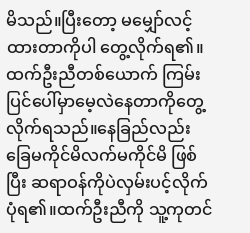မိသည်။ပြီးတော့ မမျှော်လင့်ထားတာကိုပါ တွေ့လိုက်ရ၏။
ထက်ဦးညီတစ်ယောက် ကြမ်းပြင်ပေါ်မှာမေ့လဲနေတာကိုတွေ့လိုက်ရသည်။နေခြည်လည်း ခြေမကိုင်မိလက်မကိုင်မိ ဖြစ်ပြီး ဆရာဝန်ကိုပဲလှမ်းပင့်လိုက်ပုံရ၏။ထက်ဦးညီကို သူ့ကုတင်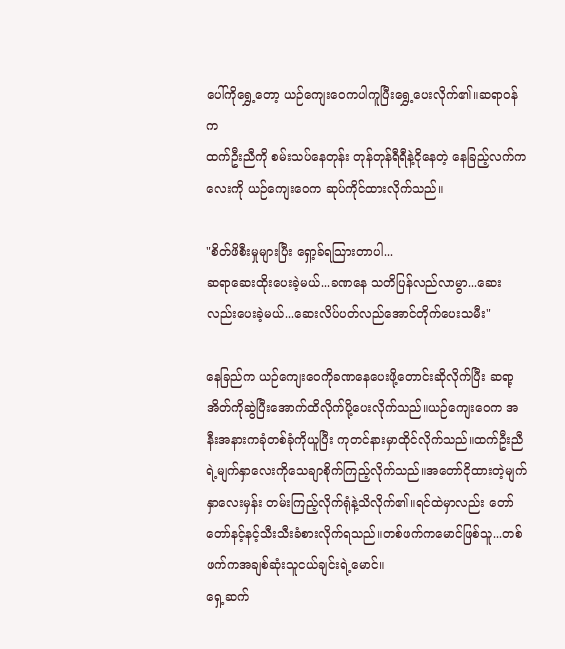ပေါ်ကိုရွှေ့တော့ ယဉ်ကျေးဝေကပါကူပြီးရွှေ့ပေးလိုက်၏။ဆရာဝန်က
ထက်ဦးညီကို စမ်းသပ်နေတုန်း တုန်တုန်ရီရီနဲ့ငိုနေတဲ့ နေခြည့်လက်ကလေးကို ယဉ်ကျေးဝေက ဆုပ်ကိုင်ထားလိုက်သည်။

"စိတ်ဖိစီးမှုများပြီး ရှော့ခ်ရသြားတာပါ...
ဆရာဆေးထိုးပေးခဲ့မယ်...ခဏနေ သတိပြန်လည်လာမွာ...ဆေးလည်းပေးခဲ့မယ်...ဆေးလိပ်ပတ်လည်အောင်တိုက်ပေးသမီး"

နေခြည်က ယဉ်ကျေးဝေကိုခဏနေပေးဖို့တောင်းဆိုလိုက်ပြီး ဆရာ့အိတ်ကိုဆွဲပြီးအောက်ထိလိုက်ပို့ပေးလိုက်သည်။ယဉ်ကျေးဝေက အနီးအနားကခုံတစ်ခုံကိုယူပြီး ကုတင်နားမှာထိုင်လိုက်သည်။ထက်ဦးညီရဲ့မျက်နှာလေးကိုသေချာစိုက်ကြည့်လိုက်သည်။အတော်ငိုထားတဲ့မျက်နှာလေးမှန်း တမ်းကြည့်လိုက်ရုံနဲ့သိလိုက်၏။ရင်ထဲမှာလည်း တော်တော်နင့်နင့်သီးသီးခံစားလိုက်ရသည်။တစ်ဖက်ကမောင်ဖြစ်သူ...တစ်ဖက်ကအချစ်ဆုံးသူငယ်ချင်းရဲ့မောင်။
ရှေ့ဆက်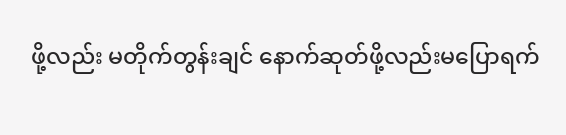ဖို့လည်း မတိုက်တွန်းချင် နောက်ဆုတ်ဖို့လည်းမပြောရက်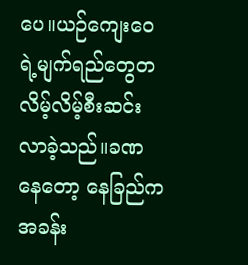ပေ။ယဉ်ကျေးဝေရဲ့မျက်ရည်တွေတလိမ့်လိမ့်စီးဆင်းလာခဲ့သည်။ခဏနေတော့ နေခြည်က အခန်း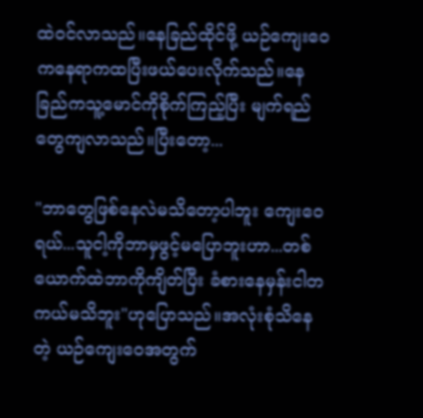ထဲဝင်လာသည်။နေခြည်ထိုင်ဖို့ ယဉ်ကျေးဝေကနေရာကထပြီးဖယ်ပေးလိုက်သည်။နေခြည်ကသူ့မောင်ကိုစိုက်ကြည့်ပြီး မျက်ရည်တွေကျလာသည်။ပြီးတော့...

"ဘာတွေဖြစ်နေလဲမသိတော့ပါဘူး ကျေးဝေရယ်...သူငါ့ကိုဘာမှဖွင့်မပြောဘူးဟာ...တစ်ယောက်ထဲဘာကိုကျိတ်ပြီး ခံစားနေမှန်းငါတကယ်မသိဘူး"ဟုပြောသည်။အလုံးစုံသိနေတဲ့ ယဉ်ကျေးဝေအတွက်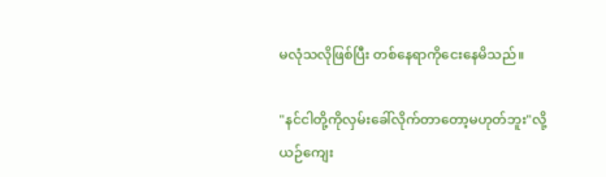မလုံသလိုဖြစ်ပြီး တစ်နေရာကိုငေးနေမိသည်။

"နင်ငါတို့ကိုလှမ်းခေါ်လိုက်တာတော့မဟုတ်ဘူး"လို့
ယဉ်ကျေး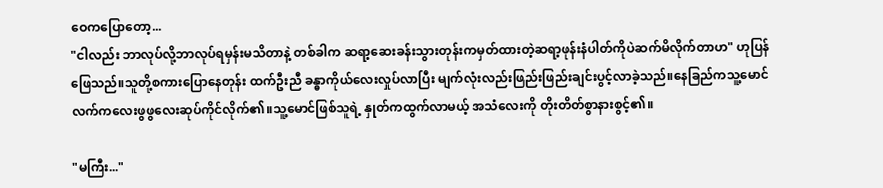ဝေကပြောတော့...
"ငါလည်း ဘာလုပ်လို့ဘာလုပ်ရမှန်းမသိတာနဲ့ တစ်ခါက ဆရာ့ဆေးခန်းသွားတုန်းကမှတ်ထားတဲ့ဆရာ့ဖုန်းနံပါတ်ကိုပဲဆက်မိလိုက်တာဟ" ဟုပြန်ဖြေသည်။သူတို့စကားပြောနေတုန်း ထက်ဦးညီ ခန္ဓာကိုယ်လေးလှုပ်လာပြီး မျက်လုံးလည်းဖြည်းဖြည်းချင်းပွင့်လာခဲ့သည်။နေခြည်ကသူ့မောင်လက်ကလေးဖွဖွလေးဆုပ်ကိုင်လိုက်၏။သူ့မောင်ဖြစ်သူရဲ့ နှုတ်ကထွက်လာမယ့် အသံလေးကို တိုးတိတ်စွာနားစွင့်၏။

"မကြီး..."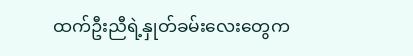ထက်ဦးညီရဲ့နှုတ်ခမ်းလေးတွေက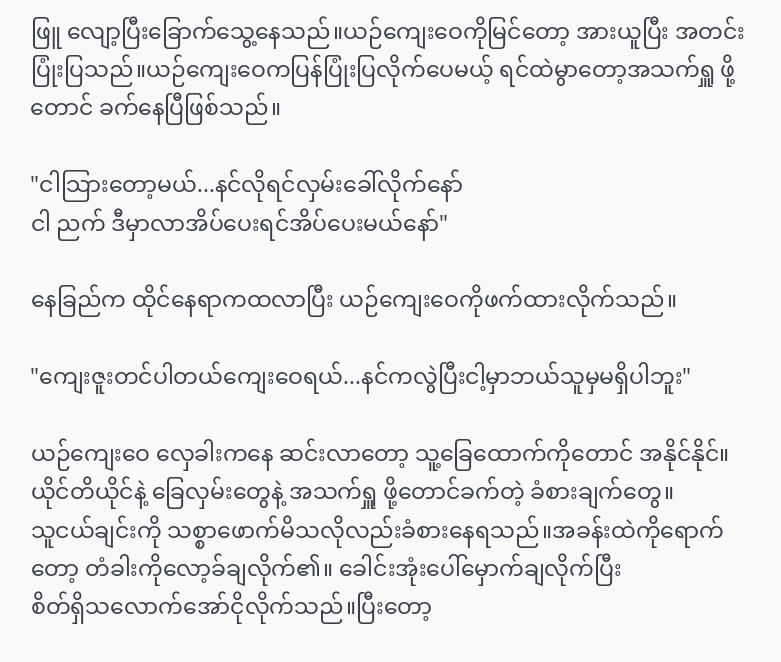ဖြူ လျော့ပြီးခြောက်သွေ့နေသည်။ယဉ်ကျေးဝေကိုမြင်တော့ အားယူပြီး အတင်းပြုံးပြသည်။ယဉ်ကျေးဝေကပြန်ပြုံးပြလိုက်ပေမယ့် ရင်ထဲမွာတော့အသက်ရှူ ဖို့တောင် ခက်နေပြီဖြစ်သည်။

"ငါသြားတော့မယ်...နင်လိုရင်လှမ်းခေါ်လိုက်နော်
ငါ ညက် ဒီမှာလာအိပ်ပေးရင်အိပ်ပေးမယ်နော်"

နေခြည်က ထိုင်နေရာကထလာပြီး ယဉ်ကျေးဝေကိုဖက်ထားလိုက်သည်။

"ကျေးဇူးတင်ပါတယ်ကျေးဝေရယ်...နင်ကလွဲပြီးငါ့မှာဘယ်သူမှမရှိပါဘူး"

ယဉ်ကျေးဝေ လှေခါးကနေ ဆင်းလာတော့ သူ့ခြေထောက်ကိုတောင် အနိုင်နိုင်။ယိုင်တိယိုင်နဲ့ ခြေလှမ်းတွေနဲ့ အသက်ရှူ ဖို့တောင်ခက်တဲ့ ခံစားချက်တွေ။
သူငယ်ချင်းကို သစ္စာဖောက်မိသလိုလည်းခံစားနေရသည်။အခန်းထဲကိုရောက်တော့ တံခါးကိုလော့ခ်ချလိုက်၏။ ခေါင်းအုံးပေါ်မှောက်ချလိုက်ပြီး
စိတ်ရှိသလောက်အော်ငိုလိုက်သည်။ပြီးတော့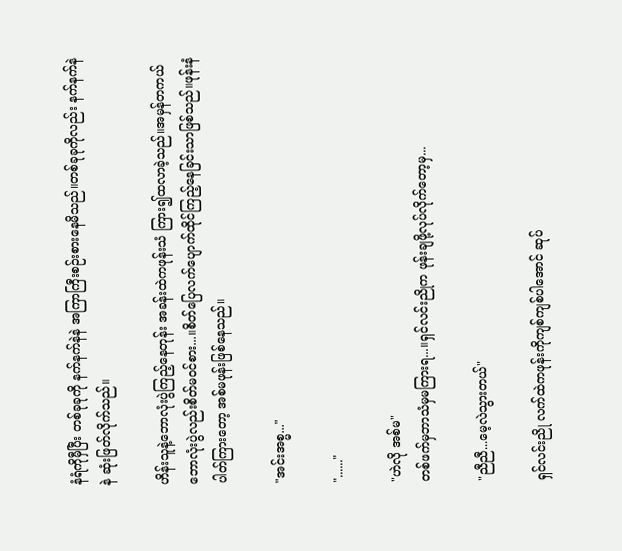နံရံကိုမှီပြီး တစ်ခုခုကို နက်နက်နဲနဲ အကြာကြီးစဉ်းစားနေမိသည်။တစ်ခုခုကိုလည်း နက်နက်နဲနဲ ဆုံးဖြတ်လိုက်သည်။

ဟိန်းသူနဲ့ဘောလုံးပွဲကြည့်နေတုန်း အခန်းထဲကဖုန်းသံ ကြား၍ထလာခဲ့သည်။အမှန်တကယ် ဘောလုံးပွဲလည်းစိတ်မဝင်စား...။စိတ်ပြေလက်ပျောက်ထိုင်ကြည့်နေခြင်းသာဖြစ်သည်။ဖုန်းနံပါတ်ကြားတော့ အစ်မဖုန်းဖြစ်နေသည်။

"အင်းအစ္မ..."

"......"

"ဟဲလို အစ်မ"
တစ်ဖက်မှဘာသံမှမကြားရ...။ရှင်လင်းညိုက ဖုန်းချဖို့လုပ်လိုက်တော့မှ...

"ညီညီ...မေ့လဲသွားတယ်"

ရှင်လင်းညို လက်ထဲကဖုန်းကိုကျစ်ကျစ်ပါအောင် ဆုပ်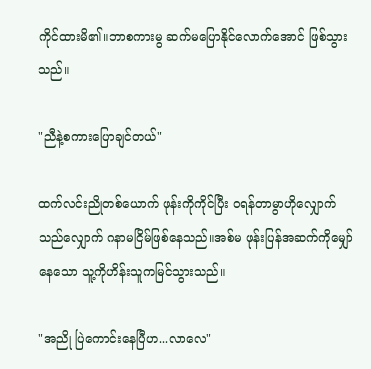ကိုင်ထားမိ၏။ဘာစကားမွ ဆက်မပြောနိုင်လောက်အောင် ဖြစ်သွားသည်။

"ညီနဲ့စကားပြောချင်တယ်"

ထက်လင်းညိုတစ်ယောက် ဖုန်းကိုကိုင်ပြီး ဝရန်တာမွာဟိုလျှောက်သည်လျှောက် ဂနာမငြိမ်ဖြစ်နေသည်။အစ်မ ဖုန်းပြန်အဆက်ကိုမျှော်နေသော သူ့ကိုဟိန်းသူကမြင်သွားသည်။

"အညို ပြဲကောင်းနေပြီဟ...လာလေ"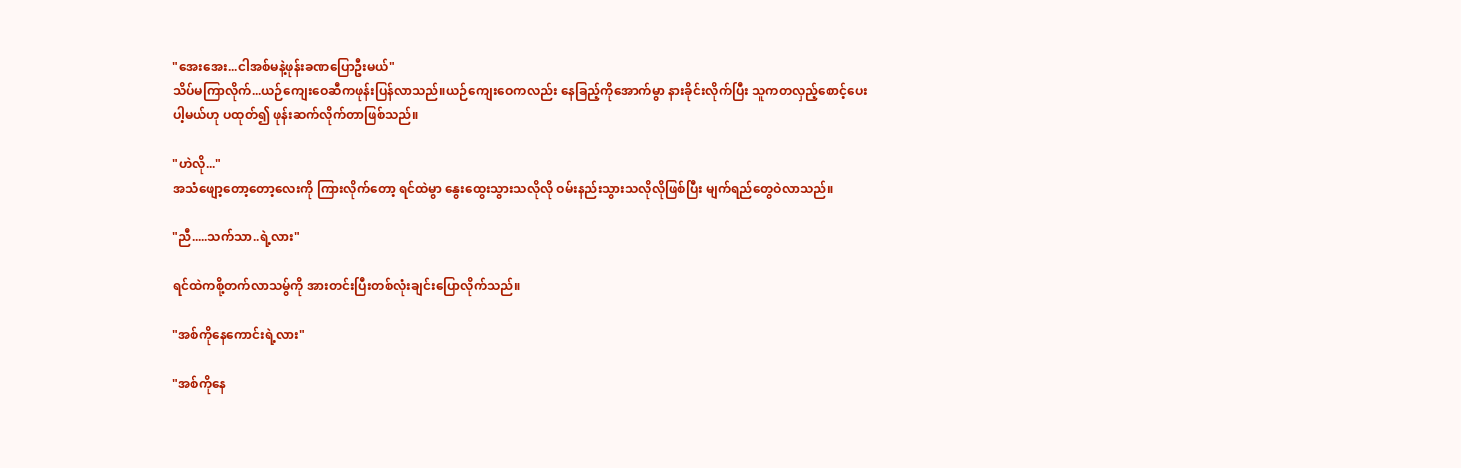"အေးအေး...ငါအစ်မနဲ့ဖုန်းခဏပြောဦးမယ်"
သိပ်မကြာလိုက်...ယဉ်ကျေးဝေဆီကဖုန်းပြန်လာသည်။ယဉ်ကျေးဝေကလည်း နေခြည့်ကိုအောက်မွာ နားခိုင်းလိုက်ပြီး သူကတလှည့်စောင့်ပေးပါ့မယ်ဟု ပထုတ်၍ ဖုန်းဆက်လိုက်တာဖြစ်သည်။

"ဟဲလို..."
အသံဖျော့တော့တော့လေးကို ကြားလိုက်တော့ ရင်ထဲမွာ နွေးထွေးသွားသလိုလို ဝမ်းနည်းသွားသလိုလိုဖြစ်ပြီး မျက်ရည်တွေဝဲလာသည်။

"ညီ.....သက်သာ..ရဲ့လား"

ရင်ထဲကစို့တက်လာသမွ်ကို အားတင်းပြီးတစ်လုံးချင်းပြောလိုက်သည်။

"အစ်ကိုနေကောင်းရဲ့လား"

"အစ်ကိုနေ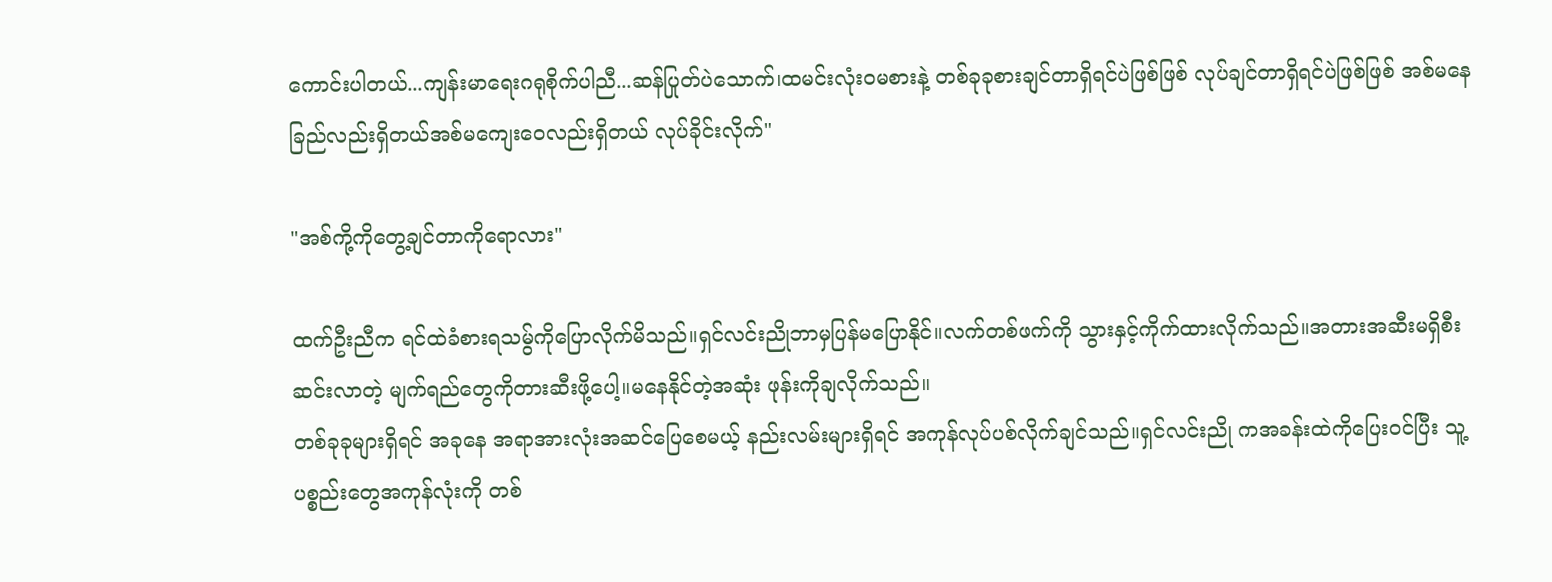ကောင်းပါတယ်...ကျန်းမာရေးဂရုစိုက်ပါညီ...ဆန်ပြုတ်ပဲသောက်၊ထမင်းလုံးဝမစားနဲ့ တစ်ခုခုစားချင်တာရှိရင်ပဲဖြစ်ဖြစ် လုပ်ချင်တာရှိရင်ပဲဖြစ်ဖြစ် အစ်မနေခြည်လည်းရှိတယ်အစ်မကျေးဝေလည်းရှိတယ် လုပ်ခိုင်းလိုက်"

"အစ်ကို့ကိုတွေ့ချင်တာကိုရောလား"

ထက်ဦးညီက ရင်ထဲခံစားရသမွ်ကိုပြောလိုက်မိသည်။ရှင်လင်းညိုဘာမှပြန်မပြောနိုင်။လက်တစ်ဖက်ကို သွားနှင့်ကိုက်ထားလိုက်သည်။အတားအဆီးမရှိစီးဆင်းလာတဲ့ မျက်ရည်တွေကိုတားဆီးဖို့ပေါ့။မနေနိုင်တဲ့အဆုံး ဖုန်းကိုချလိုက်သည်။
တစ်ခုခုများရှိရင် အခုနေ အရာအားလုံးအဆင်ပြေစေမယ့် နည်းလမ်းများရှိရင် အကုန်လုပ်ပစ်လိုက်ချင်သည်။ရှင်လင်းညို ကအခန်းထဲကိုပြေးဝင်ပြီး သူ့ပစ္စည်းတွေအကုန်လုံးကို တစ်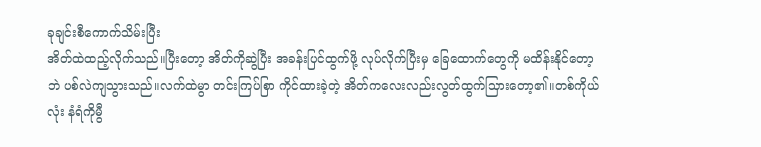ခုချင်းစီကောက်သိမ်းပြီး
အိတ်ထဲထည့်လိုက်သည်။ပြီးတော့ အိတ်ကိုဆွဲပြီး အခန်းပြင်ထွက်ဖို့ လုပ်လိုက်ပြီးမှ ခြေထောက်တွေကို မထိန်းနိုင်တော့ဘဲ ပစ်လဲကျသွားသည်။လက်ထဲမွာ တင်းကြပ်စြာ ကိုင်ထားခဲ့တဲ့ အိတ်ကလေးလည်းလွတ်ထွက်သြားတော့၏။တစ်ကိုယ်လုံး နံရံကိုမွီ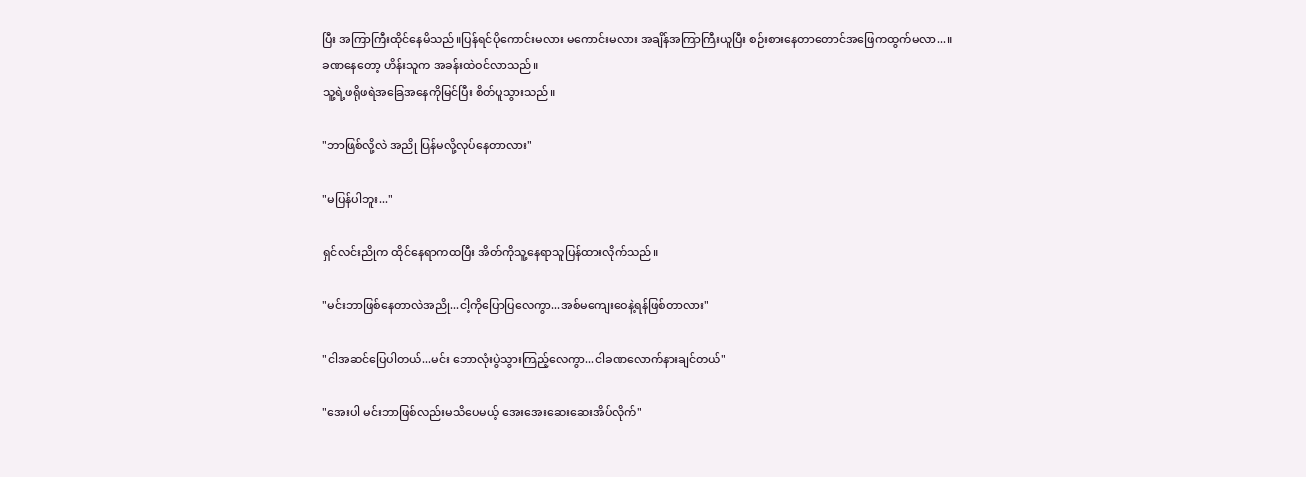ပြီး အကြာကြီးထိုင်နေမိသည်။ပြန်ရင်ပိုကောင်းမလား မကောင်းမလား အချိန်အကြာကြီးယူပြီး စဉ်းစားနေတာတောင်အဖြေကထွက်မလာ...။
ခဏနေတော့ ဟိန်းသူက အခန်းထဲဝင်လာသည်။
သူ့ရဲ့ဖရိုဖရဲအခြေအနေကိုမြင်ပြီး စိတ်ပူသွားသည်။

"ဘာဖြစ်လို့လဲ အညို ပြန်မလို့လုပ်နေတာလား"

"မပြန်ပါဘူး..."

ရှင်လင်းညိုက ထိုင်နေရာကထပြီး အိတ်ကိုသူ့နေရာသူပြန်ထားလိုက်သည်။

"မင်းဘာဖြစ်နေတာလဲအညို...ငါ့ကိုပြောပြလေကွာ...အစ်မကျေးဝေနဲ့ရန်ဖြစ်တာလား"

"ငါအဆင်ပြေပါတယ်...မင်း ဘောလုံးပွဲသွားကြည့်လေကွာ...ငါခဏလောက်နားချင်တယ်"

"အေးပါ မင်းဘာဖြစ်လည်းမသိပေမယ့် အေးအေးဆေးဆေးအိပ်လိုက်"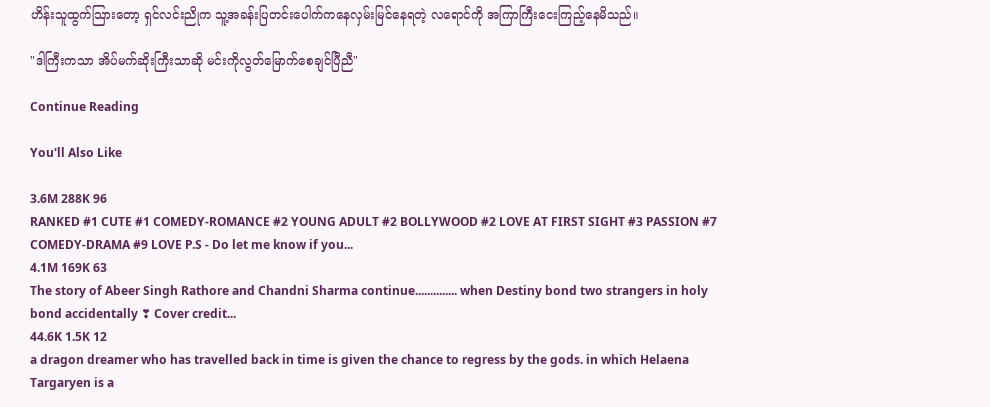ဟိန်းသူထွက်သြားတော့ ရှင်လင်းညိုက သူ့အခန်းပြတင်းပေါက်ကနေလှမ်းမြင်နေရတဲ့ လရောင်ကို အကြာကြီးငေးကြည့်နေမိသည်။

"ဒါကြီးကသာ အိပ်မက်ဆိုးကြီးသာဆို မင်းကိုလွတ်မြောက်စေချင်ပြီညီ"

Continue Reading

You'll Also Like

3.6M 288K 96
RANKED #1 CUTE #1 COMEDY-ROMANCE #2 YOUNG ADULT #2 BOLLYWOOD #2 LOVE AT FIRST SIGHT #3 PASSION #7 COMEDY-DRAMA #9 LOVE P.S - Do let me know if you...
4.1M 169K 63
The story of Abeer Singh Rathore and Chandni Sharma continue.............. when Destiny bond two strangers in holy bond accidentally ❣ Cover credit...
44.6K 1.5K 12
a dragon dreamer who has travelled back in time is given the chance to regress by the gods. in which Helaena Targaryen is a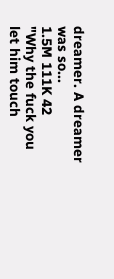dreamer. A dreamer was so...
1.5M 111K 42
"Why the fuck you let him touch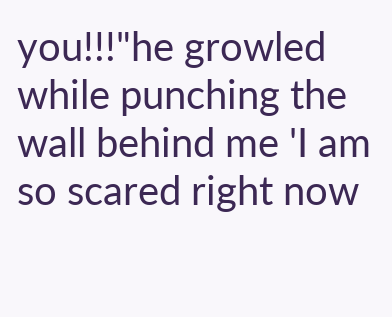you!!!"he growled while punching the wall behind me 'I am so scared right now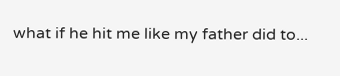what if he hit me like my father did to...